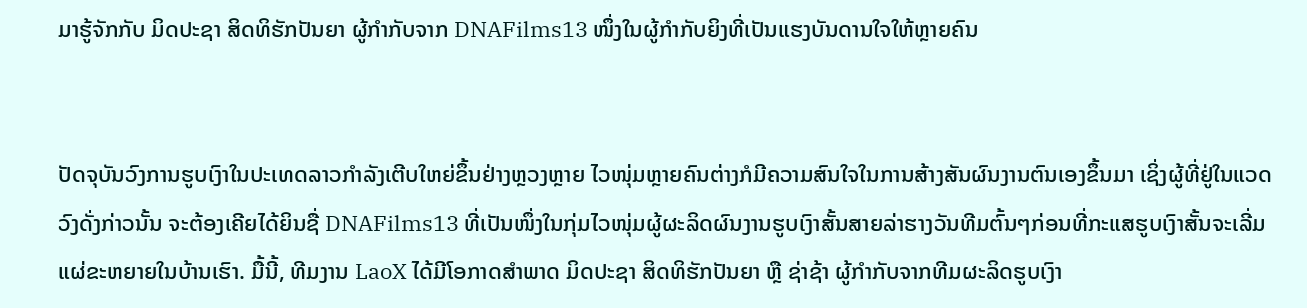ມາຮູ້ຈັກກັບ ມິດປະຊາ ສິດທິຮັກປັນຍາ ຜູ້ກຳກັບຈາກ DNAFilms13 ໜຶ່ງໃນຜູ້ກໍາກັບຍິງທີ່ເປັນແຮງບັນດານໃຈໃຫ້ຫຼາຍຄົນ


ປັດຈຸບັນວົງການຮູບເງົາໃນປະເທດລາວກຳລັງເຕີບໃຫຍ່ຂຶ້ນຢ່າງຫຼວງຫຼາຍ ໄວໜຸ່ມຫຼາຍຄົນຕ່າງກໍມີຄວາມສົນໃຈໃນການສ້າງສັນຜົນງານຕົນເອງຂຶ້ນມາ ເຊິ່ງຜູ້ທີ່ຢູ່ໃນແວດວົງດັ່ງກ່າວນັ້ນ ຈະຕ້ອງເຄີຍໄດ້ຍິນຊື່ DNAFilms13 ທີ່ເປັນໜຶ່ງໃນກຸ່ມໄວໜຸ່ມຜູ້ຜະລິດຜົນງານຮູບເງົາສັ້ນສາຍລ່າຮາງວັນທີມຕົ້ນໆກ່ອນທີ່ກະແສຮູບເງົາສັ້ນຈະເລີ່ມແຜ່ຂະຫຍາຍໃນບ້ານເຮົາ. ມື້ນີ້, ທີມງານ LaoX ໄດ້ມີໂອກາດສຳພາດ ມິດປະຊາ ສິດທິຮັກປັນຍາ ຫຼື ຊ່າຊ້າ ຜູ້ກຳກັບຈາກທີມຜະລິດຮູບເງົາ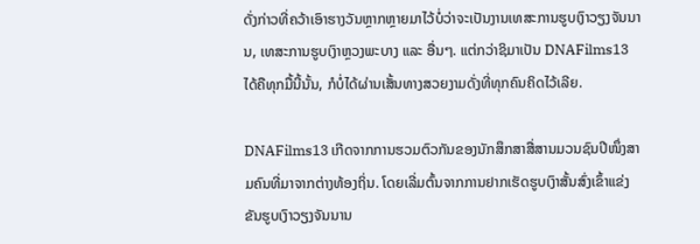ດັ່ງກ່າວທີ່ຄວ້າເອົາຮາງວັນຫຼາກຫຼາຍມາໄວ້ບໍ່ວ່າຈະເປັນງານເທສະການຮູບເງົາວຽງຈັນນານ, ເທສະການຮູບເງົາຫຼວງພະບາງ ແລະ ອື່ນໆ. ແຕ່ກວ່າຊິມາເປັນ DNAFilms13 ໄດ້ຄືທຸກມື້ນີ້ນັ້ນ, ກໍບໍ່ໄດ້ຜ່ານເສັ້ນທາງສວຍງາມດັ່ງທີ່ທຸກຄົນຄິດໄວ້ເລີຍ.

DNAFilms13 ເກີດຈາກການຮວມຕົວກັນຂອງນັກສຶກສາສື່ສານມວນຊົນປີໜຶ່ງສາມຄົນທີ່ມາຈາກຕ່າງທ້ອງຖິ່ນ. ໂດຍເລີ່ມຕົ້ນຈາກການຢາກເຮັດຮູບເງົາສັ້ນສົ່ງເຂົ້າແຂ່ງຂັນຮູບເງົາວຽງຈັນນານ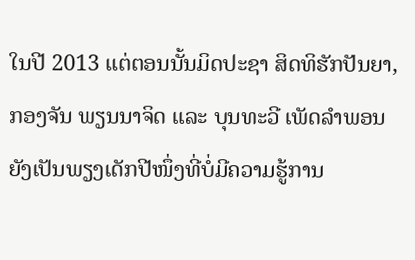ໃນປີ 2013 ແຕ່ຕອນນັ້ນມິດປະຊາ ສິດທິຮັກປັນຍາ, ກອງຈັນ ພຽນນາຈິດ ແລະ ບຸນທະວີ ເພັດລໍາພອນ ຍັງເປັນພຽງເດັກປີໜຶ່ງທີ່ບໍ່ມີຄວາມຮູ້ການ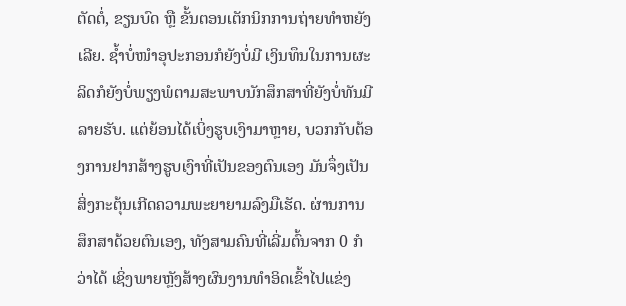ຕັດຕໍ່, ຂຽນບົດ ຫຼື ຂັ້ນຕອນເຕັກນິກການຖ່າຍທຳຫຍັງເລີຍ. ຊ້ຳບໍ່ໜຳອຸປະກອນກໍຍັງບໍ່ມີ ເງິນທຶນໃນການຜະລິດກໍຍັງບໍ່ພຽງພໍຕາມສະພາບນັກສຶກສາທີ່ຍັງບໍ່ທັນມີລາຍຮັບ. ແຕ່ຍ້ອນໄດ້ເບິ່ງຮູບເງົາມາຫຼາຍ, ບວກກັບຕ້ອງການຢາກສ້າງຮູບເງົາທີ່ເປັນຂອງຕົນເອງ ມັນຈຶ່ງເປັນສິ່ງກະຕຸ້ນເກີດຄວາມພະຍາຍາມລົງມືເຮັດ. ຜ່ານການສຶກສາດ້ວຍຕົນເອງ, ທັງສາມຄົນທີ່ເລີ່ມຕົ້ນຈາກ 0 ກໍວ່າໄດ້ ເຊິ່ງພາຍຫຼັງສ້າງຜົນງານທຳອິດເຂົ້າໄປແຂ່ງ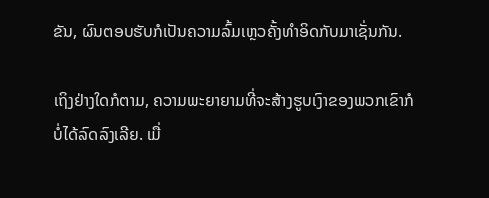ຂັນ, ຜົນຕອບຮັບກໍເປັນຄວາມລົ້ມເຫຼວຄັ້ງທຳອິດກັບມາເຊັ່ນກັນ.

ເຖິງຢ່າງໃດກໍຕາມ, ຄວາມພະຍາຍາມທີ່ຈະສ້າງຮູບເງົາຂອງພວກເຂົາກໍບໍ່ໄດ້ລົດລົງເລີຍ. ເມື່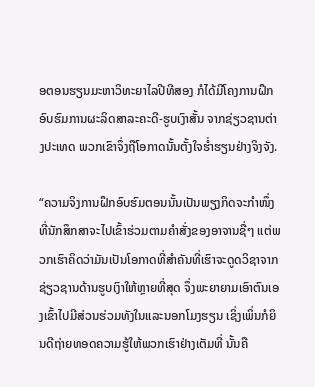ອຕອນຮຽນມະຫາວິທະຍາໄລປີທີສອງ ກໍໄດ້ມີໂຄງການຝຶກອົບຮົມການຜະລິດສາລະຄະດີ-ຮູບເງົາສັ້ນ ຈາກຊ່ຽວຊານຕ່າງປະເທດ ພວກເຂົາຈຶ່ງຖືໂອກາດນັ້ນຕັ້ງໃຈຮ່ຳຮຽນຢ່າງຈິງຈັງ.

“ຄວາມຈິງການຝຶກອົບຮົມຕອນນັ້ນເປັນພຽງກິດຈະກໍາໜຶ່ງ ທີ່ນັກສຶກສາຈະໄປເຂົ້າຮ່ວມຕາມຄໍາສັ່ງຂອງອາຈານຊື່ໆ ແຕ່ພວກເຮົາຄິດວ່າມັນເປັນໂອກາດທີ່ສຳຄັນທີ່ເຮົາຈະດູດວິຊາຈາກຊ່ຽວຊານດ້ານຮູບເງົາໃຫ້ຫຼາຍທີ່ສຸດ ຈຶ່ງພະຍາຍາມເອົາຕົນເອງເຂົ້າໄປມີສ່ວນຮ່ວມທັງໃນແລະນອກໂມງຮຽນ ເຊິ່ງເພິ່ນກໍຍິນດີຖ່າຍທອດຄວາມຮູ້ໃຫ້ພວກເຮົາຢ່າງເຕັມທີ່ ນັ້ນຄື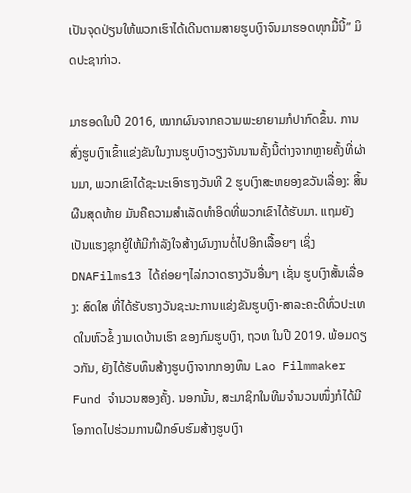ເປັນຈຸດປ່ຽນໃຫ້ພວກເຮົາໄດ້ເດີນຕາມສາຍຮູບເງົາຈົນມາຮອດທຸກມື້ນີ້” ມິດປະຊາກ່າວ.

ມາຮອດໃນປີ 2016, ໝາກຜົນຈາກຄວາມພະຍາຍາມກໍປາກົດຂຶ້ນ. ການສົ່ງຮູບເງົາເຂົ້າແຂ່ງຂັນໃນງານຮູບເງົາວຽງຈັນນານຄັ້ງນີ້ຕ່າງຈາກຫຼາຍຄັ້ງທີ່ຜ່ານມາ, ພວກເຂົາໄດ້ຊະນະເອົາຮາງວັນທີ 2 ຮູບເງົາສະຫຍອງຂວັນເລື່ອງ: ສິ້ນຜືນສຸດທ້າຍ ມັນຄືຄວາມສຳເລັດທຳອິດທີ່ພວກເຂົາໄດ້ຮັບມາ. ແຖມຍັງເປັນແຮງຊຸກຍູ້ໃຫ້ມີກຳລັງໃຈສ້າງຜົນງານຕໍ່ໄປອີກເລື້ອຍໆ ເຊິ່ງ DNAFilms13 ໄດ້ຄ່ອຍໆໄລ່ກວາດຮາງວັນອື່ນໆ ເຊັ່ນ ຮູບເງົາສັ້ນເລື່ອງ: ສົດໃສ ທີ່ໄດ້ຮັບຮາງວັນຊະນະການແຂ່ງຂັນຮູບເງົາ-ສາລະຄະດີທົ່ວປະເທດໃນຫົວຂໍ້ ງາມເດບ້ານເຮົາ ຂອງກົມຮູບເງົາ, ຖວທ ໃນປີ 2019. ພ້ອມດຽວກັນ, ຍັງໄດ້ຮັບທຶນສ້າງຮູບເງົາຈາກກອງທຶນ Lao Filmmaker Fund ຈຳນວນສອງຄັ້ງ. ນອກນັ້ນ, ສະມາຊິກໃນທີມຈຳນວນໜຶ່ງກໍໄດ້ມີໂອກາດໄປຮ່ວມການຝຶກອົບຮົມສ້າງຮູບເງົາ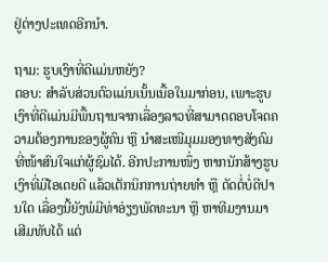ຢູ່ຕ່າງປະເທດອີກນຳ.

ຖາມ: ຮູບເງົາທີ່ດີແມ່ນຫຍັງ?
ຕອບ: ສໍາລັບສ່ວນຕົວແມ່ນເນັ້ນເນື້ອໃນມາກ່ອນ, ເພາະຮູບເງົາທີ່ດີແມ່ນມີພື້ນຖານຈາກເລື່ອງລາວທີ່ສາມາດຕອບໂຈດຄວາມຕ້ອງການຂອງຜູ້ຄົນ ຫຼື ນຳສະເໜີມຸມມອງທາງສັງຄົມທີ່ໜ້າສົນໃຈແກ່ຜູ້ຊົມໄດ້. ອີກປະການໜຶ່ງ ຫາກນັກສ້າງຮູບເງົາທີ່ມີໄອເດຍດີ ແລ້ວເຕັກນິກການຖ່າຍທຳ ຫຼື ຕັດຕໍ່ບໍ່ດີປານໃດ ເລື່ອງນີ້ຍັງພໍມີທ່າອ່ຽງພັດທະນາ ຫຼື ຫາທີມງານມາເສີມທັບໄດ້ ແຕ່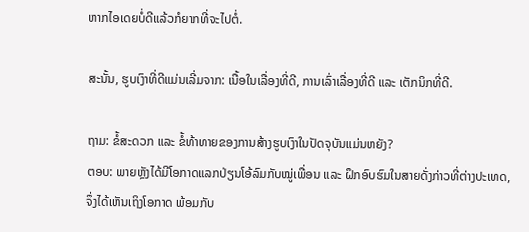ຫາກໄອເດຍບໍ່ດີແລ້ວກໍຍາກທີ່ຈະໄປຕໍ່.

ສະນັ້ນ, ຮູບເງົາທີ່ດີແມ່ນເລີ່ມຈາກ: ເນື້ອໃນເລື່ອງທີ່ດີ, ການເລົ່າເລື່ອງທີ່ດີ ແລະ ເຕັກນິກທີ່ດີ.

ຖາມ: ຂໍ້ສະດວກ ແລະ ຂໍ້ທ້າທາຍຂອງການສ້າງຮູບເງົາໃນປັດຈຸບັນແມ່ນຫຍັງ?
ຕອບ: ພາຍຫຼັງໄດ້ມີໂອກາດແລກປ່ຽນໂອ້ລົມກັບໝູ່ເພື່ອນ ແລະ ຝຶກອົບຮົມໃນສາຍດັ່ງກ່າວທີ່ຕ່າງປະເທດ,  ຈຶ່ງໄດ້ເຫັນເຖິງໂອກາດ ພ້ອມກັບ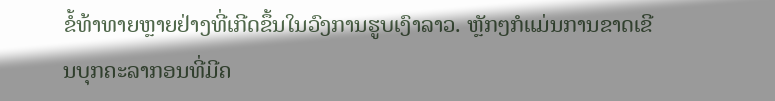ຂໍ້ທ້າທາຍຫຼາຍຢ່າງທີ່ເກີດຂຶ້ນໃນວົງການຮູບເງົາລາວ. ຫຼັກໆກໍແມ່ນການຂາດເຂີນບຸກຄະລາກອນທີ່ມີຄ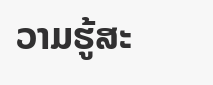ວາມຮູ້ສະ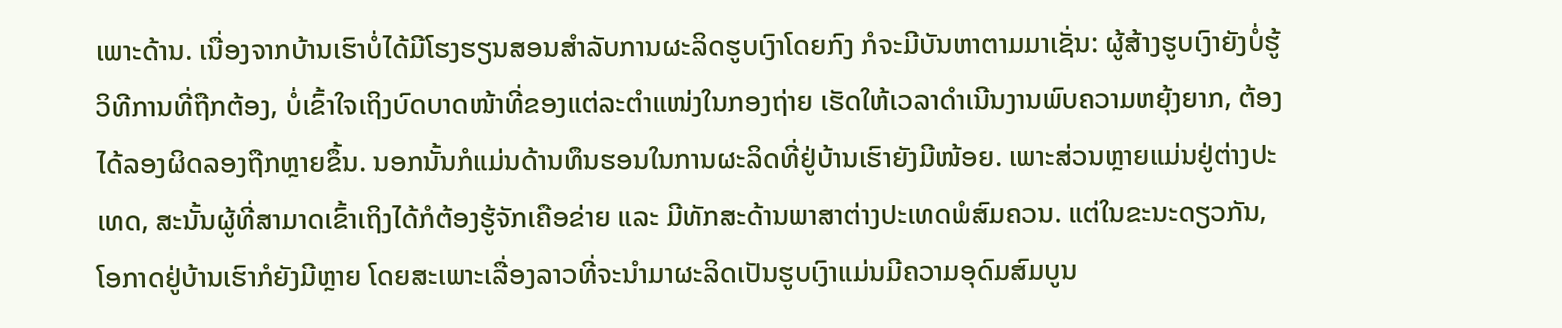ເພາະດ້ານ. ເນື່ອງຈາກບ້ານເຮົາບໍ່ໄດ້ມີໂຮງຮຽນສອນສຳລັບການຜະລິດຮູບເງົາໂດຍກົງ ກໍຈະມີບັນຫາຕາມມາເຊັ່ນ: ຜູ້ສ້າງຮູບເງົາຍັງບໍ່ຮູ້ວິທີການທີ່ຖືກຕ້ອງ, ບໍ່ເຂົ້າໃຈເຖິງບົດບາດໜ້າທີ່ຂອງແຕ່ລະຕຳແໜ່ງໃນກອງຖ່າຍ ເຮັດໃຫ້ເວລາດຳເນີນງານພົບຄວາມຫຍຸ້ງຍາກ, ຕ້ອງໄດ້ລອງຜິດລອງຖືກຫຼາຍຂຶ້ນ. ນອກນັ້ນກໍແມ່ນດ້ານທຶນຮອນໃນການຜະລິດທີ່ຢູ່ບ້ານເຮົາຍັງມີໜ້ອຍ. ເພາະສ່ວນຫຼາຍແມ່ນຢູ່ຕ່າງປະເທດ, ສະນັ້ນຜູ້ທີ່ສາມາດເຂົ້າເຖິງໄດ້ກໍຕ້ອງຮູ້ຈັກເຄືອຂ່າຍ ແລະ ມີທັກສະດ້ານພາສາຕ່າງປະເທດພໍສົມຄວນ. ແຕ່ໃນຂະນະດຽວກັນ, ໂອກາດຢູ່ບ້ານເຮົາກໍຍັງມີຫຼາຍ ໂດຍສະເພາະເລື່ອງລາວທີ່ຈະນຳມາຜະລິດເປັນຮູບເງົາແມ່ນມີຄວາມອຸດົມສົມບູນ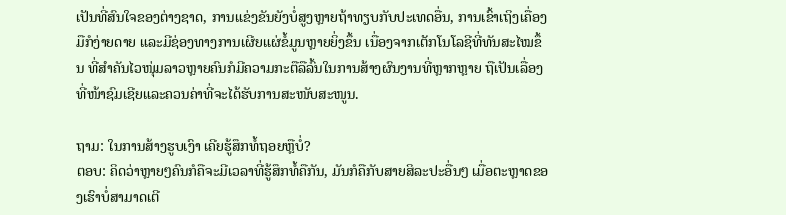ເປັນທີ່ສົນໃຈຂອງຕ່າງຊາດ, ການແຂ່ງຂັນຍັງບໍ່ສູງຫຼາຍຖ້າທຽບກັບປະເທດອື່ນ, ການເຂົ້າເຖິງເຄື່ອງມືກໍງ່າຍດາຍ ແລະມີຊ່ອງທາງການເຜີຍແຜ່ຂໍ້ມູນຫຼາຍຍິ່ງຂຶ້ນ ເນື່ອງຈາກເຕັກໂນໂລຊີທີ່ທັນສະໄໝຂຶ້ນ ທີ່ສຳຄັນໄວໜຸ່ມລາວຫຼາຍຄົນກໍມີຄວາມກະຕືລືລົ້ນໃນການສ້າງຜົນງານທີ່ຫຼາກຫຼາຍ ຖືເປັນເລື່ອງທີ່ໜ້າຊົມເຊີຍແລະຄວນຄ່າທີ່ຈະໄດ້ຮັບການສະໜັບສະໜູນ.

ຖາມ: ໃນການສ້າງຮູບເງົາ ເຄີຍຮູ້ສຶກທໍ້ຖອຍຫຼືບໍ່?
ຕອບ: ຄິດວ່າຫຼາຍໆຄົນກໍຄືຈະມີເວລາທີ່ຮູ້ສຶກທໍ້ຄືກັນ, ມັນກໍຄືກັບສາຍສິລະປະອື່ນໆ ເມື່ອຕະຫຼາດຂອງເຮົາບໍ່ສາມາດເຕີ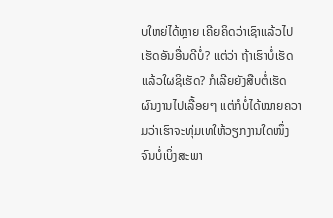ບໃຫຍ່ໄດ້ຫຼາຍ ເຄີຍຄິດວ່າເຊົາແລ້ວໄປເຮັດອັນອື່ນດີບໍ່? ແຕ່ວ່າ ຖ້າເຮົາບໍ່ເຮັດແລ້ວໃຜຊິເຮັດ? ກໍເລີຍຍັງສືບຕໍ່ເຮັດຜົນງານໄປເລື້ອຍໆ ແຕ່ກໍບໍ່ໄດ້ໝາຍຄວາມວ່າເຮົາຈະທຸ່ມເທໃຫ້ວຽກງານໃດໜຶ່ງຈົນບໍ່ເບິ່ງສະພາ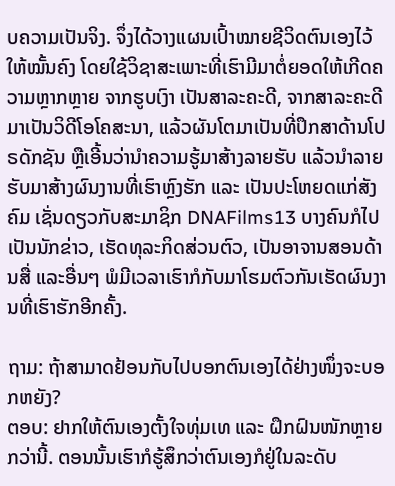ບຄວາມເປັນຈິງ. ຈຶ່ງໄດ້ວາງແຜນເປົ້າໝາຍຊີວິດຕົນເອງໄວ້ໃຫ້ໝັ້ນຄົງ ໂດຍໃຊ້ວິຊາສະເພາະທີ່ເຮົາມີມາຕໍ່ຍອດໃຫ້ເກີດຄວາມຫຼາກຫຼາຍ ຈາກຮູບເງົາ ເປັນສາລະຄະດີ, ຈາກສາລະຄະດີມາເປັນວິດີໂອໂຄສະນາ, ແລ້ວຜັນໂຕມາເປັນທີ່ປຶກສາດ້ານໂປຣດັກຊັນ ຫຼືເອີ້ນວ່ານຳຄວາມຮູ້ມາສ້າງລາຍຮັບ ແລ້ວນຳລາຍຮັບມາສ້າງຜົນງານທີ່ເຮົາຫຼົງຮັກ ແລະ ເປັນປະໂຫຍດແກ່ສັງຄົມ ເຊັ່ນດຽວກັບສະມາຊິກ DNAFilms13 ບາງຄົນກໍໄປເປັນນັກຂ່າວ, ເຮັດທຸລະກິດສ່ວນຕົວ, ເປັນອາຈານສອນດ້ານສື່ ແລະອື່ນໆ ພໍມີເວລາເຮົາກໍກັບມາໂຮມຕົວກັນເຮັດຜົນງານທີ່ເຮົາຮັກອີກຄັ້ງ.

ຖາມ: ຖ້າສາມາດຢ້ອນກັບໄປບອກຕົນເອງໄດ້ຢ່າງໜຶ່ງຈະບອກຫຍັງ?
ຕອບ: ຢາກໃຫ້ຕົນເອງຕັ້ງໃຈທຸ່ມເທ ແລະ ຝຶກຝົນໜັກຫຼາຍກວ່ານີ້. ຕອນນັ້ນເຮົາກໍຮູ້ສຶກວ່າຕົນເອງກໍຢູ່ໃນລະດັບ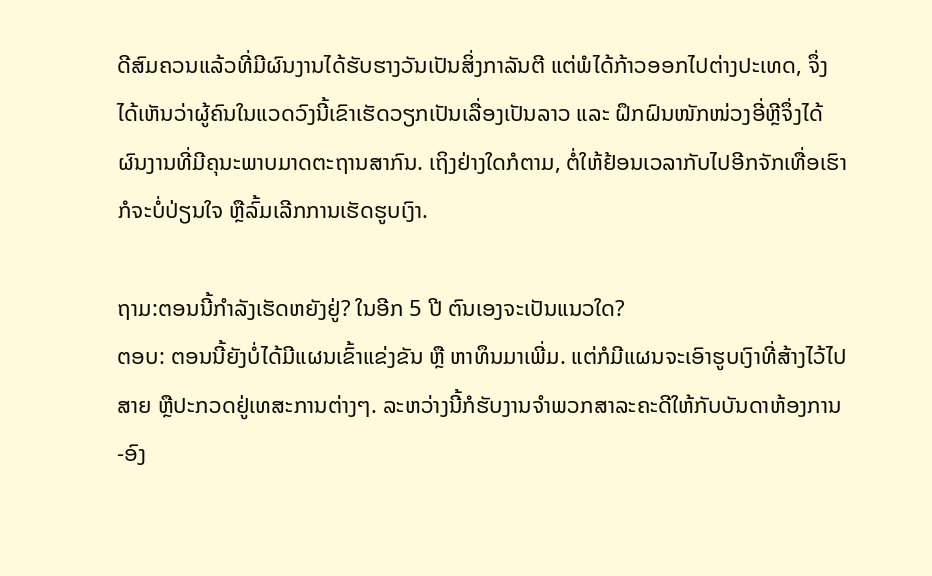ດີສົມຄວນແລ້ວທີ່ມີຜົນງານໄດ້ຮັບຮາງວັນເປັນສິ່ງກາລັນຕີ ແຕ່ພໍໄດ້ກ້າວອອກໄປຕ່າງປະເທດ, ຈຶ່ງໄດ້ເຫັນວ່າຜູ້ຄົນໃນແວດວົງນີ້ເຂົາເຮັດວຽກເປັນເລື່ອງເປັນລາວ ແລະ ຝຶກຝົນໜັກໜ່ວງອີ່ຫຼີຈຶ່ງໄດ້ຜົນງານທີ່ມີຄຸນະພາບມາດຕະຖານສາກົນ. ເຖິງຢ່າງໃດກໍຕາມ, ຕໍ່ໃຫ້ຢ້ອນເວລາກັບໄປອີກຈັກເທື່ອເຮົາກໍຈະບໍ່ປ່ຽນໃຈ ຫຼືລົ້ມເລີກການເຮັດຮູບເງົາ.

ຖາມ:ຕອນນີ້ກຳລັງເຮັດຫຍັງຢູ່? ໃນອີກ 5 ປີ ຕົນເອງຈະເປັນແນວໃດ?
ຕອບ: ຕອນນີ້ຍັງບໍ່ໄດ້ມີແຜນເຂົ້າແຂ່ງຂັນ ຫຼື ຫາທຶນມາເພີ່ມ. ແຕ່ກໍມີແຜນຈະເອົາຮູບເງົາທີ່ສ້າງໄວ້ໄປສາຍ ຫຼືປະກວດຢູ່ເທສະການຕ່າງໆ. ລະຫວ່າງນີ້ກໍຮັບງານຈຳພວກສາລະຄະດີໃຫ້ກັບບັນດາຫ້ອງການ-ອົງ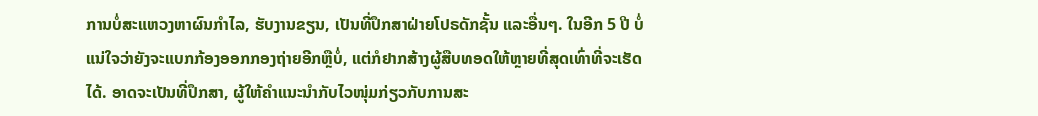ການບໍ່ສະແຫວງຫາຜົນກຳໄລ, ຮັບງານຂຽນ, ເປັນທີ່ປຶກສາຝ່າຍໂປຣດັກຊັ້ນ ແລະອື່ນໆ. ໃນອີກ 5 ປີ ບໍ່ແນ່ໃຈວ່າຍັງຈະແບກກ້ອງອອກກອງຖ່າຍອີກຫຼືບໍ່, ແຕ່ກໍຢາກສ້າງຜູ້ສືບທອດໃຫ້ຫຼາຍທີ່ສຸດເທົ່າທີ່ຈະເຮັດໄດ້. ອາດຈະເປັນທີ່ປຶກສາ, ຜູ້ໃຫ້ຄຳແນະນຳກັບໄວໜຸ່ມກ່ຽວກັບການສະ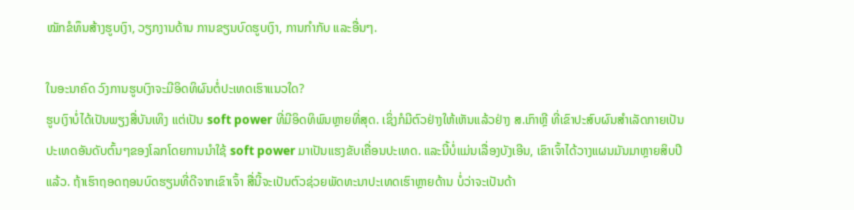ໝັກຂໍທຶນສ້າງຮູບເງົາ, ວຽກງານດ້ານ ການຂຽນບົດຮູບເງົາ, ການກໍາກັບ ແລະອື່ນໆ.

ໃນອະນາຄົດ ວົງການຮູບເງົາຈະມີອິດທິຜົນຕໍ່ປະເທດເຮົາແນວໃດ?
ຮູບເງົາບໍ່ໄດ້ເປັນພຽງສື່ບັນເທິງ ແຕ່ເປັນ soft power ທີ່ມີອິດທິພົນຫຼາຍທີ່ສຸດ. ເຊິ່ງກໍມີຕົວຢ່າງໃຫ້ເຫັນແລ້ວຢ່າງ ສ.ເກົາຫຼີ ທີ່ເຂົາປະສົບຜົນສຳເລັດກາຍເປັນປະເທດອັນດັບຕົ້ນໆຂອງໂລກໂດຍການນຳໃຊ້ soft power ມາເປັນແຮງຂັບເຄື່ອນປະເທດ. ແລະນີ້ບໍ່ແມ່ນເລື່ອງບັງເອີນ, ເຂົາເຈົ້າໄດ້ວາງແຜນມັນມາຫຼາຍສິບປີແລ້ວ. ຖ້າເຮົາຖອດຖອນບົດຮຽນທີ່ດີຈາກເຂົາເຈົ້າ ສື່ນີ້ຈະເປັນຕົວຊ່ວຍພັດທະນາປະເທດເຮົາຫຼາຍດ້ານ ບໍ່ວ່າຈະເປັນດ້າ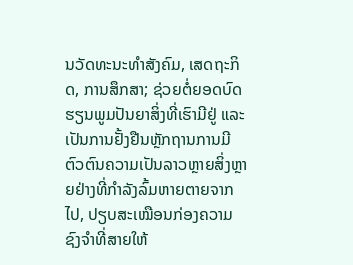ນວັດທະນະທຳສັງຄົມ, ເສດຖະກິດ, ການສຶກສາ; ຊ່ວຍຕໍ່ຍອດບົດຮຽນພູມປັນຍາສິ່ງທີ່ເຮົາມີຢູ່ ແລະ ເປັນການຢັ້ງຢືນຫຼັກຖານການມີຕົວຕົນຄວາມເປັນລາວຫຼາຍສິ່ງຫຼາຍຢ່າງທີ່ກຳລັງລົ້ມຫາຍຕາຍຈາກໄປ, ປຽບສະເໝືອນກ່ອງຄວາມຊົງຈຳທີ່ສາຍໃຫ້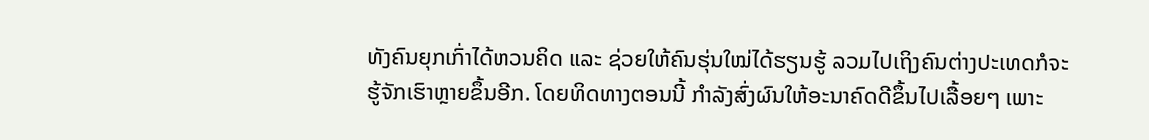ທັງຄົນຍຸກເກົ່າໄດ້ຫວນຄິດ ແລະ ຊ່ວຍໃຫ້ຄົນຮຸ່ນໃໝ່ໄດ້ຮຽນຮູ້ ລວມໄປເຖິງຄົນຕ່າງປະເທດກໍຈະຮູ້ຈັກເຮົາຫຼາຍຂຶ້ນອີກ. ໂດຍທິດທາງຕອນນີ້ ກຳລັງສົ່ງຜົນໃຫ້ອະນາຄົດດີຂຶ້ນໄປເລື້ອຍໆ ເພາະ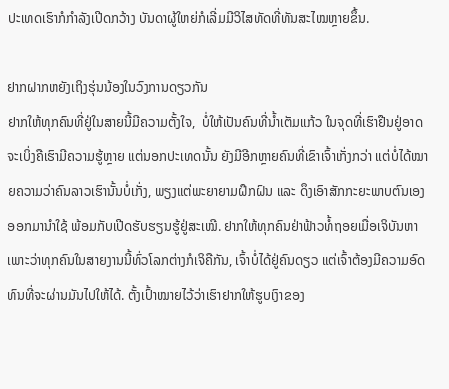ປະເທດເຮົາກໍກຳລັງເປີດກວ້າງ ບັນດາຜູ້ໃຫຍ່ກໍເລີ່ມມີວິໄສທັດທີ່ທັນສະໄໝຫຼາຍຂຶ້ນ.

ຢາກຝາກຫຍັງເຖິງຮຸ່ນນ້ອງໃນວົງການດຽວກັນ
ຢາກໃຫ້ທຸກຄົນທີ່ຢູ່ໃນສາຍນີ້ມີຄວາມຕັ້ງໃຈ,  ບໍ່ໃຫ້ເປັນຄົນທີ່ນ້ຳເຕັມແກ້ວ ໃນຈຸດທີ່ເຮົາຢືນຢູ່ອາດຈະເບິ່ງຄືເຮົາມີຄວາມຮູ້ຫຼາຍ ແຕ່ນອກປະເທດນັ້ນ ຍັງມີອີກຫຼາຍຄົນທີ່ເຂົາເຈົ້າເກັ່ງກວ່າ ແຕ່ບໍ່ໄດ້ໝາຍຄວາມວ່າຄົນລາວເຮົານັ້ນບໍ່ເກັ່ງ, ພຽງແຕ່ພະຍາຍາມຝຶກຝົນ ແລະ ດຶງເອົາສັກກະຍະພາບຕົນເອງອອກມານຳໃຊ້ ພ້ອມກັບເປີດຮັບຮຽນຮູ້ຢູ່ສະເໝີ. ຢາກໃຫ້ທຸກຄົນຢ່າຟ້າວທໍ້ຖອຍເມື່ອເຈິບັນຫາ ເພາະວ່າທຸກຄົນໃນສາຍງານນີ້ທົ່ວໂລກຕ່າງກໍເຈິຄືກັນ, ເຈົ້າບໍ່ໄດ້ຢູ່ຄົນດຽວ ແຕ່ເຈົ້າຕ້ອງມີຄວາມອົດທົນທີ່ຈະຜ່ານມັນໄປໃຫ້ໄດ້. ຕັ້ງເປົ້າໝາຍໄວ້ວ່າເຮົາຢາກໃຫ້ຮູບເງົາຂອງ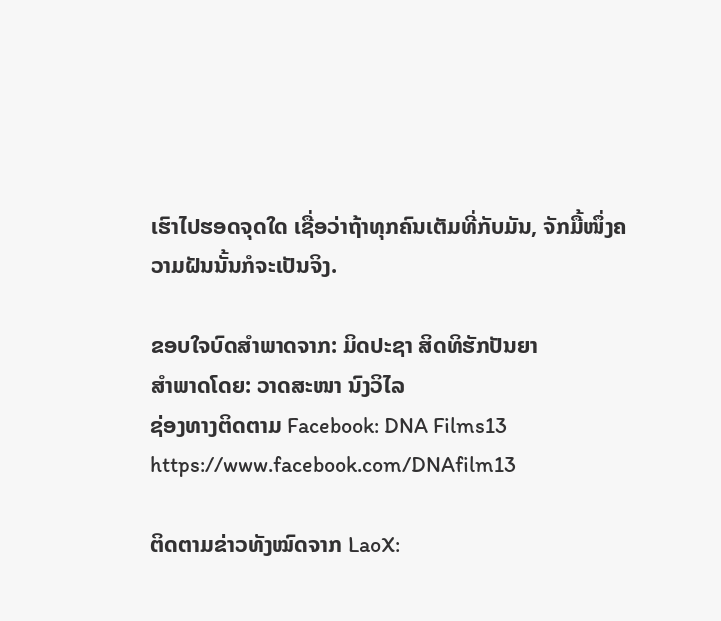ເຮົາໄປຮອດຈຸດໃດ ເຊື່ອວ່າຖ້າທຸກຄົນເຕັມທີ່ກັບມັນ, ຈັກມື້ໜຶ່ງຄວາມຝັນນັ້ນກໍຈະເປັນຈິງ.

ຂອບໃຈບົດສຳພາດຈາກ: ມິດປະຊາ ສິດທິຮັກປັນຍາ
ສຳພາດໂດຍ: ວາດສະໜາ ນົງວິໄລ
ຊ່ອງທາງຕິດຕາມ Facebook: DNA Films13 https://www.facebook.com/DNAfilm13

ຕິດຕາມຂ່າວທັງໝົດຈາກ LaoX: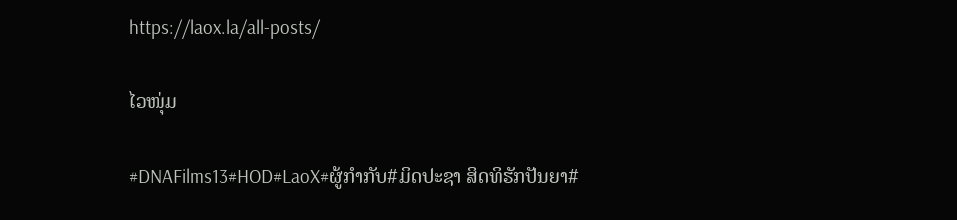https://laox.la/all-posts/

ໄວໜຸ່ມ

#DNAFilms13#HOD#LaoX#ຜູ້ກຳກັບ#ມິດປະຊາ ສິດທິຮັກປັນຍາ#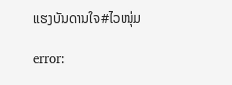ແຮງບັນດານໃຈ#ໄວໜຸ່ມ

error: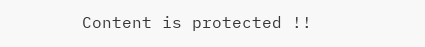Content is protected !!